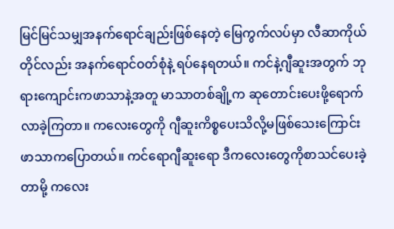မြင်မြင်သမျှအနက်ရောင်ချည်းဖြစ်နေတဲ့ မြေကွက်လပ်မှာ လီဆာကိုယ်တိုင်လည်း အနက်ရောင်ဝတ်စုံနဲ့ ရပ်နေရတယ်။ ကင်နဲ့ဂျီဆူးအတွက် ဘုရားကျောင်းကဖာသာနဲ့အတူ မာသာတစ်ချို့က ဆုတောင်းပေးဖို့ရောက်လာခဲ့ကြတာ။ ကလေးတွေကို ဂျီဆူးကိစ္စပေးသိလို့မဖြစ်သေးကြောင်း ဖာသာကပြောတယ်။ ကင်ရောဂျီဆူးရော ဒီကလေးတွေကိုစာသင်ပေးခဲ့တာမို့ ကလေး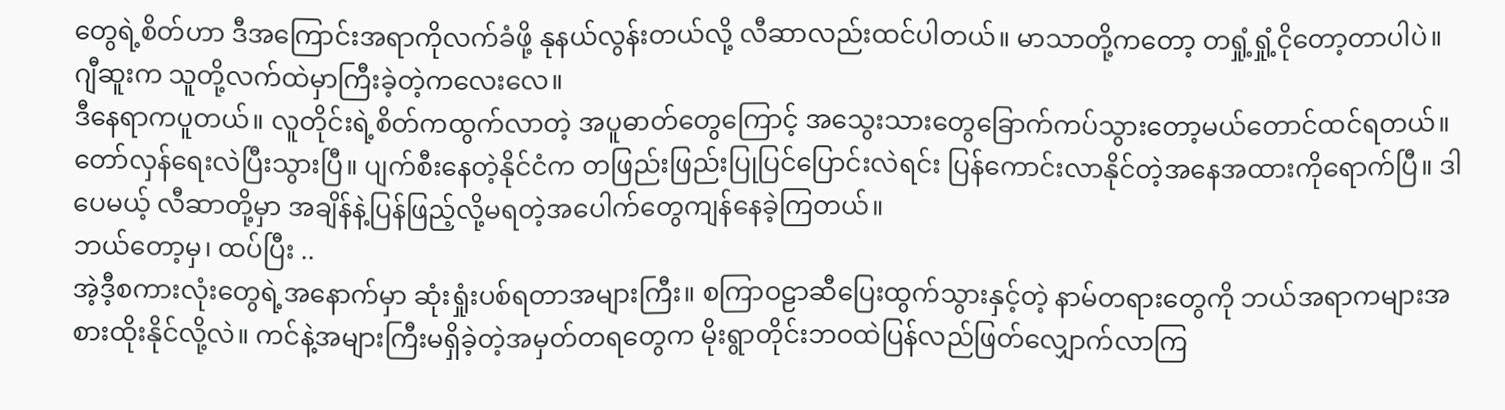တွေရဲ့စိတ်ဟာ ဒီအကြောင်းအရာကိုလက်ခံဖို့ နုနယ်လွန်းတယ်လို့ လီဆာလည်းထင်ပါတယ်။ မာသာတို့ကတော့ တရှုံ့ရှုံ့ငိုတော့တာပါပဲ။ ဂျီဆူးက သူတို့လက်ထဲမှာကြီးခဲ့တဲ့ကလေးလေ။
ဒီနေရာကပူတယ်။ လူတိုင်းရဲ့စိတ်ကထွက်လာတဲ့ အပူဓာတ်တွေကြောင့် အသွေးသားတွေခြောက်ကပ်သွားတော့မယ်တောင်ထင်ရတယ်။
တော်လှန်ရေးလဲပြီးသွားပြီ။ ပျက်စီးနေတဲ့နိုင်ငံက တဖြည်းဖြည်းပြုပြင်ပြောင်းလဲရင်း ပြန်ကောင်းလာနိုင်တဲ့အနေအထားကိုရောက်ပြီ။ ဒါပေမယ့် လီဆာတို့မှာ အချိန်နဲ့ပြန်ဖြည့်လို့မရတဲ့အပေါက်တွေကျန်နေခဲ့ကြတယ်။
ဘယ်တော့မှ၊ ထပ်ပြီး ..
အဲ့ဒီ့စကားလုံးတွေရဲ့အနောက်မှာ ဆုံးရှုံးပစ်ရတာအများကြီး။ စကြာဝဠာဆီပြေးထွက်သွားနှင့်တဲ့ နာမ်တရားတွေကို ဘယ်အရာကများအစားထိုးနိုင်လို့လဲ။ ကင်နဲ့အများကြီးမရှိခဲ့တဲ့အမှတ်တရတွေက မိုးရွာတိုင်းဘဝထဲပြန်လည်ဖြတ်လျှောက်လာကြ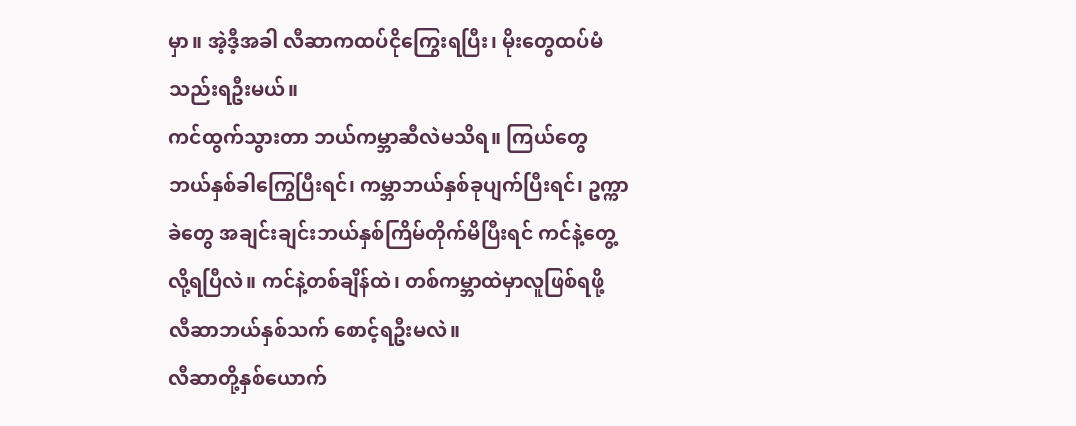မှာ။ အဲ့ဒီ့အခါ လီဆာကထပ်ငိုကြွေးရပြီး၊ မိုးတွေထပ်မံသည်းရဦးမယ်။
ကင်ထွက်သွားတာ ဘယ်ကမ္ဘာဆီလဲမသိရ။ ကြယ်တွေဘယ်နှစ်ခါကြွေပြီးရင်၊ ကမ္ဘာဘယ်နှစ်ခုပျက်ပြီးရင်၊ ဥက္ကာခဲတွေ အချင်းချင်းဘယ်နှစ်ကြိမ်တိုက်မိပြီးရင် ကင်နဲ့တွေ့လို့ရပြီလဲ။ ကင်နဲ့တစ်ချိန်ထဲ၊ တစ်ကမ္ဘာထဲမှာလူဖြစ်ရဖို့ လီဆာဘယ်နှစ်သက် စောင့်ရဦးမလဲ။
လီဆာတို့နှစ်ယောက်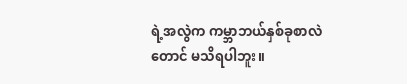ရဲ့အလွဲက ကမ္ဘာဘယ်နှစ်ခုစာလဲတောင် မသိရပါဘူး။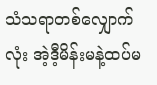သံသရာတစ်လျှောက်လုံး အဲ့ဒီ့မိန်းမနဲ့ထပ်မ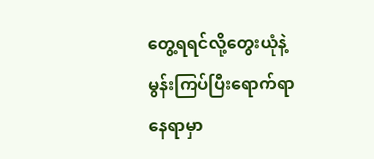တွေ့ရရင်လို့တွေးယုံနဲ့ မွန်းကြပ်ပြီးရောက်ရာနေရာမှာ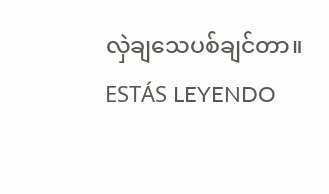လှဲချသေပစ်ချင်တာ။
ESTÁS LEYENDO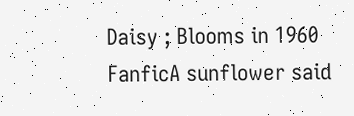Daisy ; Blooms in 1960
FanficA sunflower said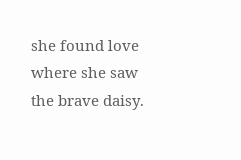she found love where she saw the brave daisy.